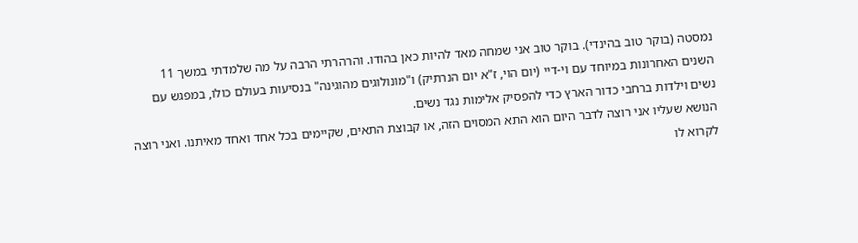נמסטה (בוקר טוב בהינדי). בוקר טוב אני שמחה מאד להיות כאן בהודו. והרהרתי הרבה על מה שלמדתי במשך 11 השנים האחרונות במיוחד עם וי-דיי (יום הוי, ז"א יום הנרתיק) ו"מונולוגים מהוגינה" בנסיעות בעולם כולו, במפגש עם נשים וילדות ברחבי כדור הארץ כדי להפסיק אלימות נגד נשים.
הנושא שעליו אני רוצה לדבר היום הוא התא המסוים הזה, או קבוצת התאים, שקיימים בכל אחד ואחד מאיתנו. ואני רוצה לקרוא לו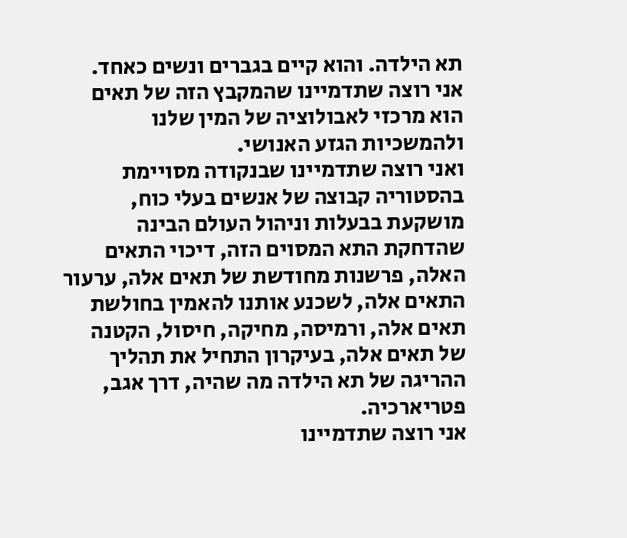תא הילדה. והוא קיים בגברים ונשים כאחד. אני רוצה שתדמיינו שהמקבץ הזה של תאים הוא מרכזי לאבולוציה של המין שלנו ולהמשכיות הגזע האנושי.
ואני רוצה שתדמיינו שבנקודה מסויימת בהסטוריה קבוצה של אנשים בעלי כוח, מושקעת בבעלות וניהול העולם הבינה שהדחקת התא המסוים הזה, דיכוי התאים האלה, פרשנות מחודשת של תאים אלה, ערעור התאים אלה, לשכנע אותנו להאמין בחולשת תאים אלה, ורמיסה, מחיקה, חיסול, הקטנה של תאים אלה, בעיקרון התחיל את תהליך ההריגה של תא הילדה מה שהיה, דרך אגב, פטריארכיה.
אני רוצה שתדמיינו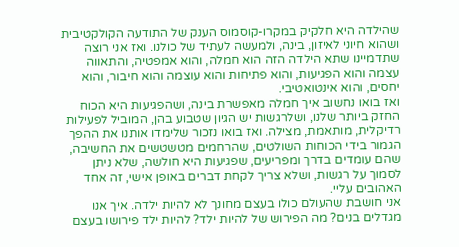שהילדה היא חלקיק במקרו-קוסמוס הענק של התודעה הקולקטיבית ושהוא חיוני לאיזון, בינה, ולמעשה לעתיד של כולנו. ואז אני רוצה שתדמיינו שתא הילדה הזה הוא חמלה, והוא אמפטיה, והתאווה עצמה והוא הפגיעות, והוא פתיחות והוא עוצמה והוא חיבור, והוא יחסים, והוא אינטואטיבי.
ואז בואו נחשוב איך חמלה מאפשרת בינה, ושהפגיעות היא הכוח החזק ביותר שלנו, ושלרגשות יש הגיון שטבוע בהן, המוביל לפעילות רדיקלית, מותאמת, מצילה. ואז בואו נזכור שלימדו אותנו את ההפך הגמור בידי הכוחות השולטים, שהרחמים מטשטשים את החשיבה, שהם עומדים בדרך ומפריעים, שפגיעות היא חולשה, שלא ניתן לסמוך על רגשות, ושלא צריך לקחת דברים באופן אישי, זה אחד האהובים עליי.
אני חושבת שהעולם כולו בעצם מחונך לא להיות ילדה. איך אנו מגדלים בנים? מה הפירוש של להיות ילד? להיות ילד פירושו בעצם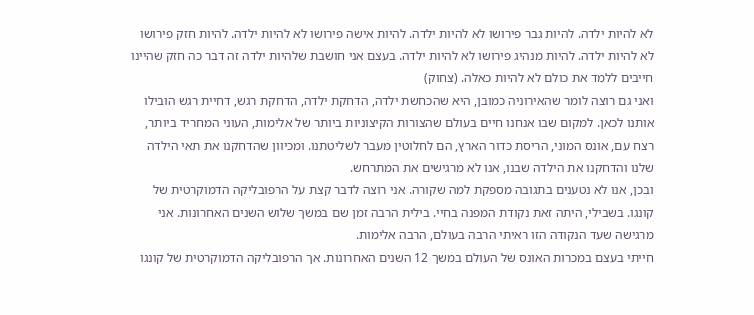לא להיות ילדה. להיות גבר פירושו לא להיות ילדה. להיות אישה פירושו לא להיות ילדה. להיות חזק פירושו לא להיות ילדה. להיות מנהיג פירושו לא להיות ילדה. בעצם אני חושבת שלהיות ילדה זה דבר כה חזק שהיינו חייבים ללמד את כולם לא להיות כאלה. (צחוק)
ואני גם רוצה לומר שהאירוניה כמובן, היא שהכחשת ילדה, הדחקת ילדה, הדחקת רגש, דחיית רגש הובילו אותנו לכאן. למקום שבו אנחנו חיים בעולם שהצורות הקיצוניות ביותר של אלימות, העוני המחריד ביותר, רצח עם, אונס המוני, הריסת כדור הארץ, הם לחלוטין מעבר לשליטתנו. ומכיוון שהדחקנו את תאי הילדה שלנו והדחקנו את הילדה שבנו, אנו לא מרגישים את המתרחש.
ובכן, אנו לא נטענים בתגובה מספקת למה שקורה. אני רוצה לדבר קצת על הרפובליקה הדמוקרטית של קונגו. בשבילי, היתה זאת נקודת המפנה בחיי. בילית הרבה זמן שם במשך שלוש השנים האחרונות. אני מרגישה שעד הנקודה הזו ראיתי הרבה בעולם, הרבה אלימות.
חייתי בעצם במכרות האונס של העולם במשך 12 השנים האחרונות. אך הרפובליקה הדמוקרטית של קונגו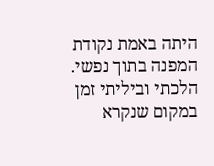היתה באמת נקודת המפנה בתוך נפשי. הלכתי וביליתי זמן במקום שנקרא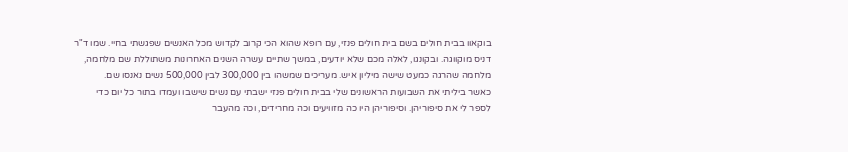בוקאוו בבית חולים בשם בית חולים פנזי, עם רופא שהוא הכי קרוב לקדוש מכל האנשים שפגשתי בחיי. שמו ד"ר דניס מוקווגה. ובקונגו, לאלה מכם שלא יודעים, במשך שתיים עשרה השנים האחרונות משתוללת שם מלחמה, מלחמה שהרגה כמעט שישה מיליון איש. מעריכים שמשהו בין 300,000 לבין 500,000 נשים נאנסו שם.
כאשר ביליתי את השבועות הראשונים שלי בבית חולים פנזי ישבתי עם נשים שישבו ועמדו בתור כל יום כדי לספר לי את סיפוריהן. וסיפוריהן היו כה מזוויעים וכה מחרידים, וכה מהעבר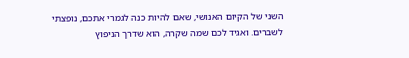השני של הקיום האנושי, שאם להיות כנה לגמרי אתכם, נופצתי לשברים. ואגיד לכם שמה שקרה, הוא שדרך הניפוץ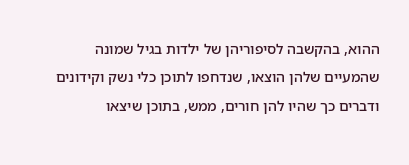ההוא, בהקשבה לסיפוריהן של ילדות בגיל שמונה שהמעיים שלהן הוצאו, שנדחפו לתוכן כלי נשק וקידונים ודברים כך שהיו להן חורים, ממש, בתוכן שיצאו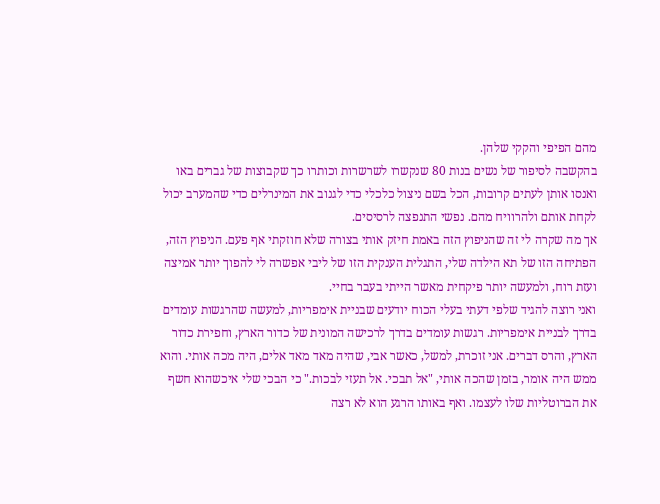מהם הפיפי והקקי שלהן.
בהקשבה לסיפור של נשים בנות 80 שנקשרו לשרשרות וכותרו כך שקבוצות של גברים באו ואנסו אותן לעתים קרובות, הכל בשם ניצול כלכלי כדי לגנוב את המינרלים כדי שהמערב יכול לקחת אותם ולהרוויח מהם. נפשי התנפצה לרסיסים.
אך מה שקרה לי זה שהניפוץ הזה באמת חיזק אותי בצורה שלא חוזקתי אף פעם. הניפוץ הזה, הפתיחה הזו של תא הילדה שלי, התגלית הענקית הזו של ליבי אפשרה לי להפוך יותר אמיצה ועזת רוח, ולמעשה יותר פיקחית מאשר הייתי בעבר בחיי.
ואני רוצה להגיד שלפי דעתי בעלי הכוח יודעים שבניית אימפריות, למעשה שהרגשות עומדים בדרך לבניית אימפריות. רגשות עומדים בדרך לרכישה המונית של כדור הארץ, וחפירת כדור הארץ, והרס דברים. אני זוכרת, למשל, כאשר אבי, שהיה מאד מאד אלים, היה מכה אותי. והוא ממש היה אומר, בזמן שהכה אותי, "אל תבכי. אל תעזי לבכות." כי הבכי שלי איכשהוא חשף את הברוטליות שלו לעצמו. ואף באותו הרגע הוא לא רצה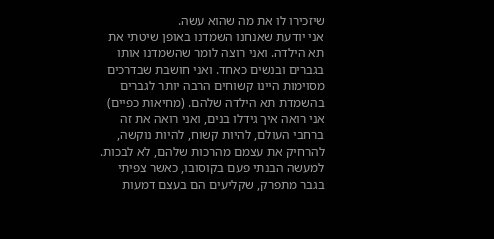שיזכירו לו את מה שהוא עשה.
אני יודעת שאנחנו השמדנו באופן שיטתי את תא הילדה. ואני רוצה לומר שהשמדנו אותו בגברים ובנשים כאחד. ואני חושבת שבדרכים מסוימות היינו קשוחים הרבה יותר לגברים בהשמדת תא הילדה שלהם. (מחיאות כפיים) אני רואה איך גידלו בנים, ואני רואה את זה ברחבי העולם, להיות קשוח, להיות נוקשה, להרחיק את עצמם מהרכות שלהם, לא לבכות. למעשה הבנתי פעם בקוסובו, כאשר צפיתי בגבר מתפרק, שקליעים הם בעצם דמעות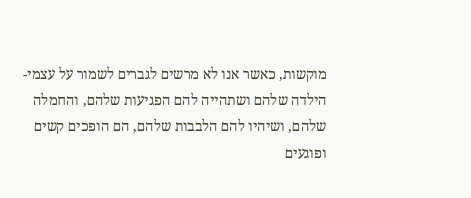מוקשות, כאשר אנו לא מרשים לגברים לשמור על עצמי-הילדה שלהם ושתהייה להם הפגיעות שלהם, והחמלה שלהם, ושיהיו להם הלבבות שלהם, הם הופכים קשים ופוגעים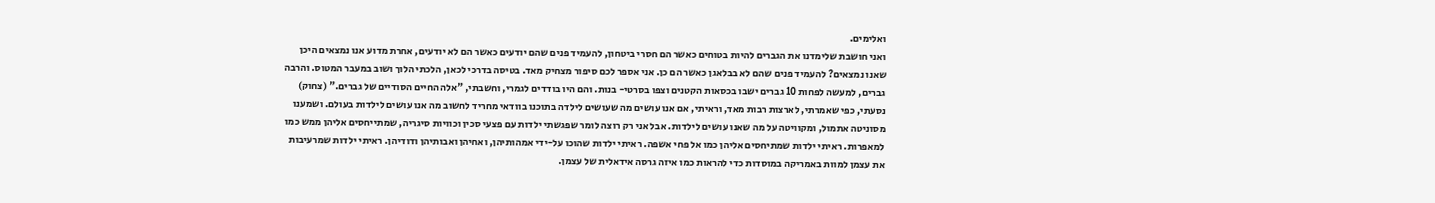ואלימים.
ואני חושבת שלימדנו את הגברים להיות בטוחים כאשר הם חסרי ביטחון, להעמיד פנים שהם יודעים כאשר הם לא יודעים, אחרת מדוע אנו נמצאים היכן שאנו נמצאים? להעמיד פנים שהם לא בבלאגן כאשר הם כן. אני אספר לכם סיפור מצחיק מאד. בטיסה בדרכי לכאן, הלכתי הלוך ושוב במעבר המטוס. והרבה גברים, למעשה לפחות 10 גברים ישבו בכסאות הקטנים וצפו בסרטי- בנות. והם היו בודדים לגמרי, וחשבתי, "אלה החיים הסודיים של גברים." (צחוק)
נסעתי, כפי שאמרתי, לארצות רבות מאד, וראיתי, אם אנו עושים מה שעושים לילדה בתוכנו בוודאי מחריד לחשוב מה אנו עושים לילדות בעולם. ושמענו מסוניטה אתמול, ומקוויטה על מה שאנו עושים לילדות. אבל אני רק רוצה לומר שפגשתי ילדות עם פצעי סכין וכוויות סיגריה, שמתייחסים אליהן ממש כמו למאפרות. ראיתי ילדות שמתיחסים אליהן כמו אל פחי אשפה. ראיתי ילדות שהוכו על-ידי אמהותיהן, ואחיהן ואבותיהן ודודיהן. ראיתי ילדות שמרעיבות את עצמן למוות באמריקה במוסדות כדי להראות כמו איזה גרסה אידאלית של עצמן.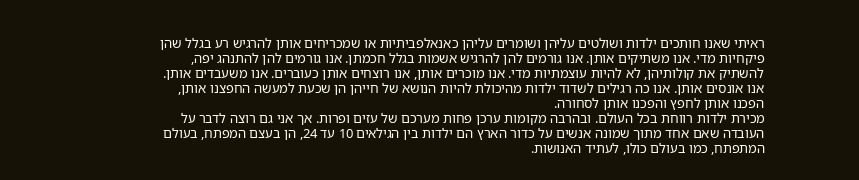ראיתי שאנו חותכים ילדות ושולטים עליהן ושומרים עליהן כאנאלפביתיות או שמכריחים אותן להרגיש רע בגלל שהן פיקחיות מדי. אנו משתיקים אותן. אנו גורמים להן להרגיש אשמות בגלל חכמתן. אנו גורמים להן להתנהג יפה, להשתיק את קולותיהן, לא להיות עוצמתיות מדי. אנו מוכרים אותן, אנו רוצחים אותן כעוברים. אנו משעבדים אותן. אנו אונסים אותן. אנו כה רגילים לשדוד ילדות מהיכולת להיות הנושא של חייהן הן שכעת למעשה החפצנו אותן, הפכנו אותן לחפץ והפכנו אותן לסחורה.
מכירת ילדות רווחת בכל העולם. ובהרבה מקומות ערכן פחות מערכם של עזים ופרות. אך אני גם רוצה לדבר על העובדה שאם אחד מתוך שמונה אנשים על כדור הארץ הם ילדות בין הגילאים 10 עד 24, הן בעצם המפתח, בעולם המתפתח, כמו בעולם כולו, לעתיד האנושות.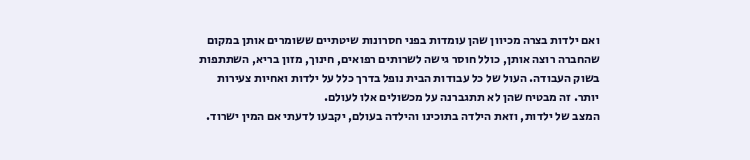ואם ילדות בצרה מכיוון שהן עומדות בפני חסרונות שיטתיים ששומרים אותן במקום שהחברה רוצה אותן, כולל חוסר גישה לשרותים רפואים, חינוך, מזון בריא, השתתפות בשוק העבודה. העול של כל עבודות הבית נופל בדרך כלל על ילדות ואחיות צעירות יותר. זה מבטיח שהן לא תתגברנה על מכשולים אלו לעולם.
המצב של ילדות, וזאת הילדה בתוכינו והילדה בעולם, יקבעו לדעתי אם המין ישרוד.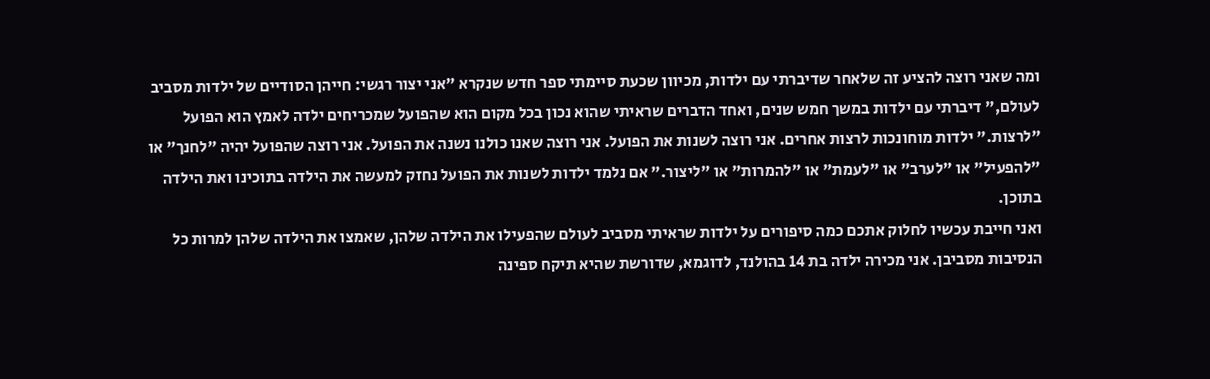ומה שאני רוצה להציע זה שלאחר שדיברתי עם ילדות, מכיוון שכעת סיימתי ספר חדש שנקרא "אני יצור רגשי: חייהן הסודיים של ילדות מסביב לעולם," דיברתי עם ילדות במשך חמש שנים, ואחד הדברים שראיתי שהוא נכון בכל מקום הוא שהפועל שמכריחים ילדה לאמץ הוא הפועל "לרצות." ילדות מוחונכות לרצות אחרים. אני רוצה לשנות את הפועל. אני רוצה שאנו כולנו נשנה את הפועל. אני רוצה שהפועל יהיה "לחנך" או "להפעיל" או "לערב" או "לעמת" או "להמרות" או "ליצור." אם נלמד ילדות לשנות את הפועל נחזק למעשה את הילדה בתוכינו ואת הילדה בתוכן.
ואני חייבת עכשיו לחלוק אתכם כמה סיפורים על ילדות שראיתי מסביב לעולם שהפעילו את הילדה שלהן, שאמצו את הילדה שלהן למרות כל הנסיבות מסביבן. אני מכירה ילדה בת 14 בהולנד, לדוגמא, שדורשת שהיא תיקח ספינה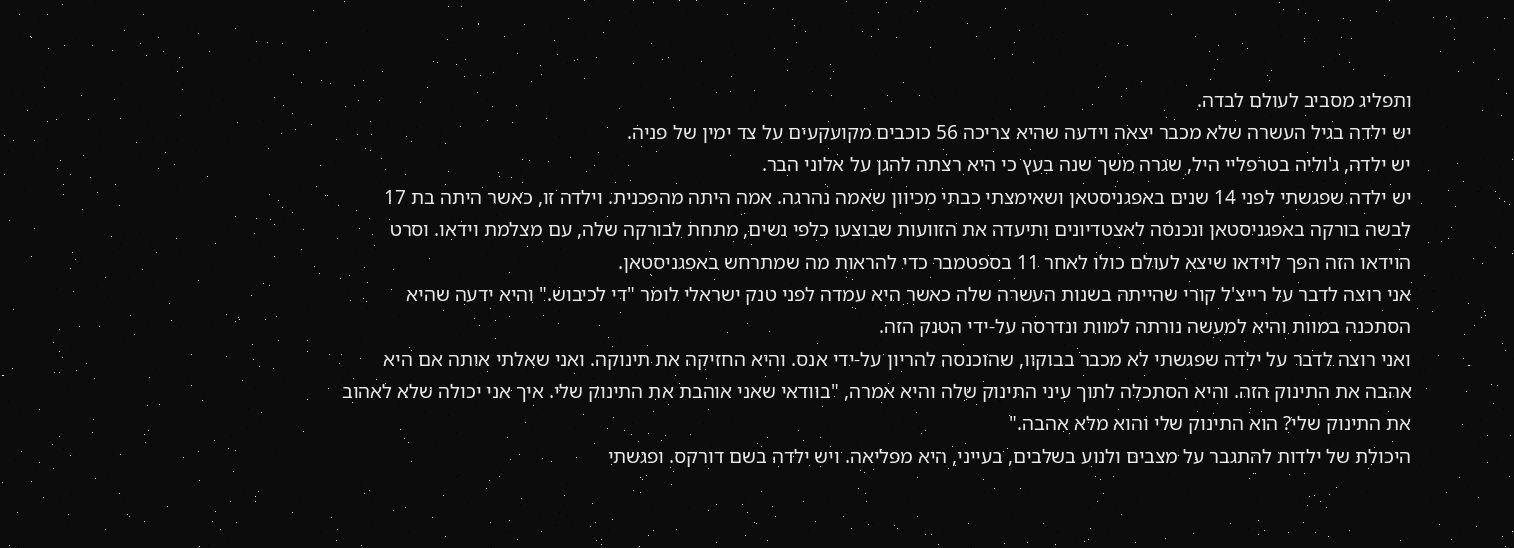ותפליג מסביב לעולם לבדה.
יש ילדה בגיל העשרה שלא מכבר יצאה וידעה שהיא צריכה 56 כוכבים מקועקעים על צד ימין של פניה.
יש ילדה, ג'וליה בטרפליי היל, שגרה משך שנה בעץ כי היא רצתה להגן על אלוני הבר.
יש ילדה שפגשתי לפני 14 שנים באפגניסטאן ושאימצתי כבתי מכיוון שאמה נהרגה. אמה היתה מהפכנית. וילדה זו, כאשר היתה בת 17 לבשה בורקה באפגניסטאן ונכנסה לאצטדיונים ותיעדה את הזוועות שבוצעו כלפי נשים, מתחת לבורקה שלה, עם מצלמת וידאו. וסרט הוידאו הזה הפך לוידאו שיצא לעולם כולו לאחר 11 בספטמבר כדי להראות מה שמתרחש באפגניסטאן.
אני רוצה לדבר על רייצ'ל קורי שהייתה בשנות העשרה שלה כאשר היא עמדה לפני טנק ישראלי לומר "די לכיבוש." והיא ידעה שהיא הסתכנה במוות והיא למעשה נורתה למוות ונדרסה על-ידי הטנק הזה.
ואני רוצה לדבר על ילדה שפגשתי לא מכבר בבוקוו, שהוכנסה להריון על-ידי אנס. והיא החזיקה את תינוקה. ואני שאלתי אותה אם היא אהבה את התינוק הזה. והיא הסתכלה לתוך עיני התינוק שלה והיא אמרה, "בוודאי שאני אוהבת את התינוק שלי. איך אני יכולה שלא לאהוב את התינוק שלי? הוא התינוק שלי והוא מלא אהבה."
היכולת של ילדות להתגבר על מצבים ולנוע בשלבים, בעייני, היא מפליאה. ויש ילדה בשם דורקס. ופגשתי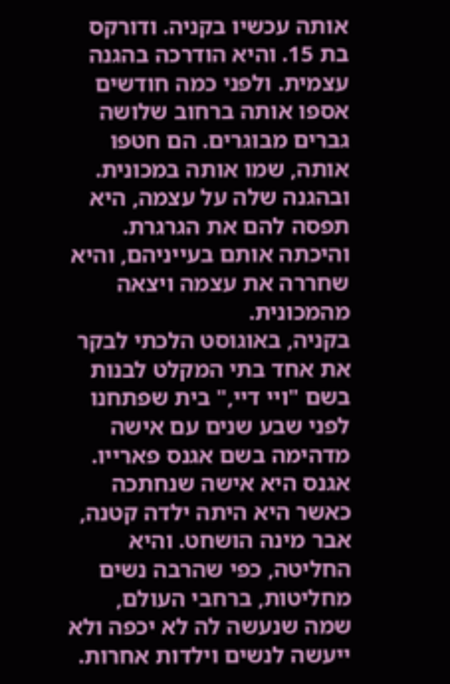אותה עכשיו בקניה. ודורקס בת 15. והיא הודרכה בהגנה עצמית. ולפני כמה חודשים אספו אותה ברחוב שלושה גברים מבוגרים. הם חטפו אותה, שמו אותה במכונית. ובהגנה שלה על עצמה, היא תפסה להם את הגרגרת. והיכתה אותם בעייניהם, והיא שחררה את עצמה ויצאה מהמכונית.
בקניה, באוגוסט הלכתי לבקר את אחד בתי המקלט לבנות בשם "ויי דיי," בית שפתחנו לפני שבע שנים עם אישה מדהימה בשם אגנס פארייו. אגנס היא אישה שנחתכה כאשר היא היתה ילדה קטנה, אבר מינה הושחט. והיא החליטה, כפי שהרבה נשים מחליטות, ברחבי העולם, שמה שנעשה לה לא יכפה ולא ייעשה לנשים וילדות אחרות.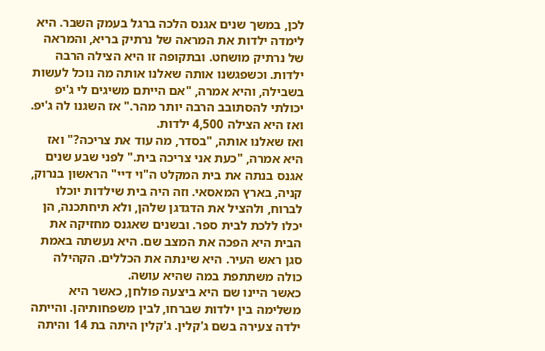לכן, במשך שנים אגנס הלכה ברגל בעמק השבר. היא לימדה ילדות את המראה של נרתיק בריא, והמראה של נרתיק מושחט. ובתקופה זו היא הצילה הרבה ילדות. וכשפגשנו אותה שאלנו אותה מה נוכל לעשות בשבילה, והיא אמרה, "אם הייתם משיגים לי ג'יפ יכולתי להסתובב הרבה יותר מהר." אז השגנו לה ג'יפ. ואז היא הצילה 4,500 ילדות.
ואז שאלנו אותה, "בסדר, מה עוד את צריכה?" ואז היא אמרה, "כעת אני צריכה בית." לפני שבע שנים אגנס בנתה את בית המקלט ה"וי דיי" הראשון בנרוק, קניה, בארץ המאסאי. וזה היה בית שילדות יוכלו לברוח, ולהציל את הדגדגן שלהן, ולא תיחתכנה, הן יכלו ללכת לבית ספר. ובשנים שאגנס מחזיקה את הבית היא הפכה את המצב שם. היא נעשתה באמת סגן ראש העיר. היא שינתה את הכללים. הקהילה כולה משתתפת במה שהיא עושה.
כאשר היינו שם היא ביצעה פולחן, כאשר היא משלימה בין ילדות שברחו, לבין משפחותיהן. והייתה ילדה צעירה בשם ג'קלין. ג'קלין היתה בת 14 והיתה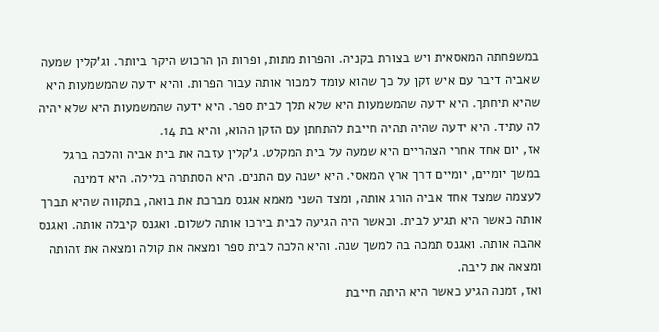במשפחתה המאסאית ויש בצורת בקניה. והפרות מתות, ופרות הן הרכוש היקר ביותר. וג'קלין שמעה שאביה דיבר עם איש זקן על כך שהוא עומד למכור אותה עבור הפרות. והיא ידעה שהמשמעות היא שהיא תיחתך. היא ידעה שהמשמעות היא שלא תלך לבית ספר. היא ידעה שהמשמעות היא שלא יהיה לה עתיד. היא ידעה שהיה תהיה חייבת להתחתן עם הזקן ההוא, והיא בת 14.
אז, יום אחד אחרי הצהריים היא שמעה על בית המקלט. ג'קלין עזבה את בית אביה והלכה ברגל במשך יומיים, יומיים דרך ארץ המאסי. היא ישנה עם התנים. היא הסתתרה בלילה. היא דמינה לעצמה שמצד אחד אביה הורג אותה, ומצד השני מאמא אגנס מברכת את בואה, בתקווה שהיא תברך אותה כאשר היא תגיע לבית. וכאשר היה הגיעה לבית בירכו אותה לשלום. ואגנס קיבלה אותה. ואגנס אהבה אותה. ואגנס תמכה בה למשך שנה. והיא הלכה לבית ספר ומצאה את קולה ומצאה את זהותה ומצאה את ליבה.
ואז, זמנה הגיע כאשר היא היתה חייבת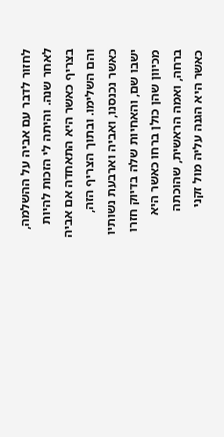לחזור לדבר עם אביה על ההשלמה, לאחר שנה. והיתה לי הזכות להיות בצריף כאשר היא התאחדה אם אביה והם השלימו. ובתוך הצריף הזה, כאשר נכנסנו, ואביה וארבעת נשותיו ישבו שם, והאחיות שלה בדיוק חזרו מכיוון שהן כולן ברחו כאשר היא ברחה, ואמה הראשית, שהוכתה כאשר היא הגנה עליה מול זקני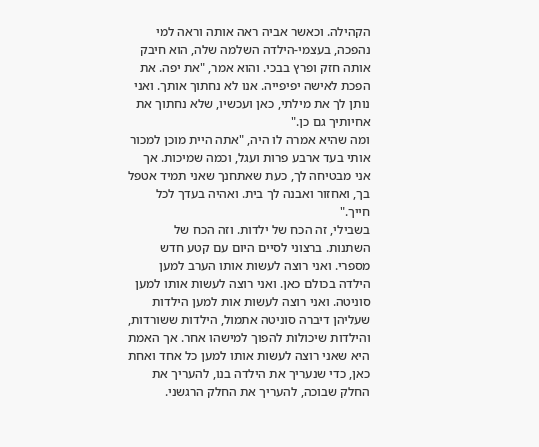הקהילה. וכאשר אביה ראה אותה וראה למי נהפכה, בעצמי-הילדה השלמה שלה, הוא חיבק אותה חזק ופרץ בבכי. והוא אמר, "את יפה. את הפכת לאישה יפיפייה. אנו לא נחתוך אותך. ואני נותן לך את מילתי, כאן ועכשיו, שלא נחתוך את אחיותיך גם כן."
ומה שהיא אמרה לו היה, "אתה היית מוכן למכור אותי בעד ארבע פרות ועגל, וכמה שמיכות. אך אני מבטיחה לך, כעת שאתחנך שאני תמיד אטפל בך, ואחזור ואבנה לך בית. ואהיה בעדך לכל חייך."
בשבילי, זה הכח של ילדות. וזה הכח של השתנות. ברצוני לסיים היום עם קטע חדש מספרי. ואני רוצה לעשות אותו הערב למען הילדה בכולם כאן. ואני רוצה לעשות אותו למען סוניטה. ואני רוצה לעשות אות למען הילדות שעליהן דיברה סוניטה אתמול, הילדות ששורדות, והילדות שיכולות להפוך למישהו אחר. אך האמת היא שאני רוצה לעשות אותו למען כל אחד ואחת כאן, כדי שנעריך את הילדה בנו, להעריך את החלק שבוכה, להעריך את החלק הרגשני.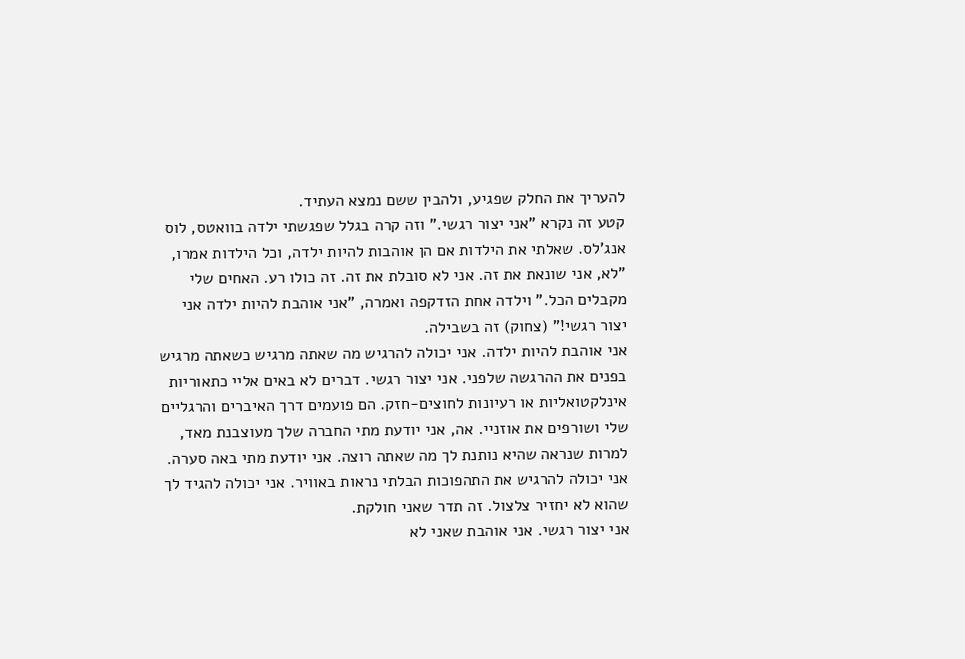להעריך את החלק שפגיע, ולהבין ששם נמצא העתיד.
קטע זה נקרא "אני יצור רגשי." וזה קרה בגלל שפגשתי ילדה בוואטס, לוס אנג'לס. שאלתי את הילדות אם הן אוהבות להיות ילדה, וכל הילדות אמרו, "לא, אני שונאת את זה. אני לא סובלת את זה. זה כולו רע. האחים שלי מקבלים הכל." וילדה אחת הזדקפה ואמרה, "אני אוהבת להיות ילדה אני יצור רגשי!" (צחוק) זה בשבילה.
אני אוהבת להיות ילדה. אני יכולה להרגיש מה שאתה מרגיש כשאתה מרגיש בפנים את ההרגשה שלפני. אני יצור רגשי. דברים לא באים אליי כתאוריות אינלקטואליות או רעיונות לחוצים-חזק. הם פועמים דרך האיברים והרגליים שלי ושורפים את אוזניי. אה, אני יודעת מתי החברה שלך מעוצבנת מאד, למרות שנראה שהיא נותנת לך מה שאתה רוצה. אני יודעת מתי באה סערה. אני יכולה להרגיש את התהפוכות הבלתי נראות באוויר. אני יכולה להגיד לך שהוא לא יחזיר צלצול. זה תדר שאני חולקת.
אני יצור רגשי. אני אוהבת שאני לא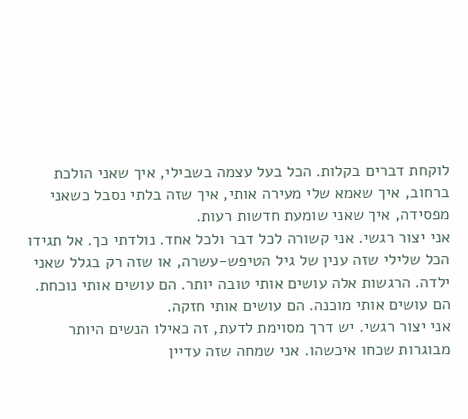לוקחת דברים בקלות. הכל בעל עצמה בשבילי, איך שאני הולכת ברחוב, איך שאמא שלי מעירה אותי, איך שזה בלתי נסבל כשאני מפסידה, איך שאני שומעת חדשות רעות.
אני יצור רגשי. אני קשורה לכל דבר ולכל אחד. נולדתי כך. אל תגידו הכל שלילי שזה ענין של גיל הטיפש-עשרה, או שזה רק בגלל שאני ילדה. הרגשות אלה עושים אותי טובה יותר. הם עושים אותי נוכחת. הם עושים אותי מוכנה. הם עושים אותי חזקה.
אני יצור רגשי. יש דרך מסוימת לדעת, זה כאילו הנשים היותר מבוגרות שכחו איכשהו. אני שמחה שזה עדיין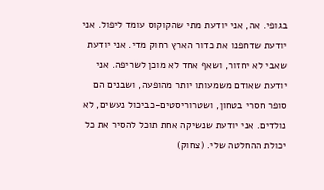בגופי. אה, אני יודעת מתי שהקוקוס עומד ליפול. אני יודעת שדחפנו את כדור הארץ רחוק מדי. אני יודעת שאבי לא יחזור, ושאף אחד לא מוכן לשריפה. אני יודעת שאודם משמעותו יותר מהופעה, ושבנים הם סופר חסרי בטחון, ושטרוריסטים-כביכול נעשים, לא נולדים. אני יודעת שנשיקה אחת תוכל להסיר את כל יכולת ההחלטה שלי. (צחוק)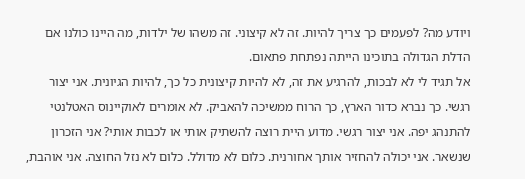ויודע מה? לפעמים כך צריך להיות. זה לא קיצוני. זה משהו של ילדות, מה היינו כולנו אם הדלת הגדולה בתוכינו הייתה נפתחת פתאום.
אל תגיד לי לא לבכות, להרגיע את זה, לא להיות קיצונית כל כך, להיות הגיונית. אני יצור רגשי. כך נברא כדור הארץ, כך הרוח ממשיכה להאביק. לא אומרים לאוקיינוס האטלנטי להתנהג יפה. אני יצור רגשי. מדוע היית רוצה להשתיק אותי או לכבות אותי? אני הזכרון שנשאר. אני יכולה להחזיר אותך אחורנית. כלום לא מדולל. כלום לא נזל החוצה. אני אוהבת,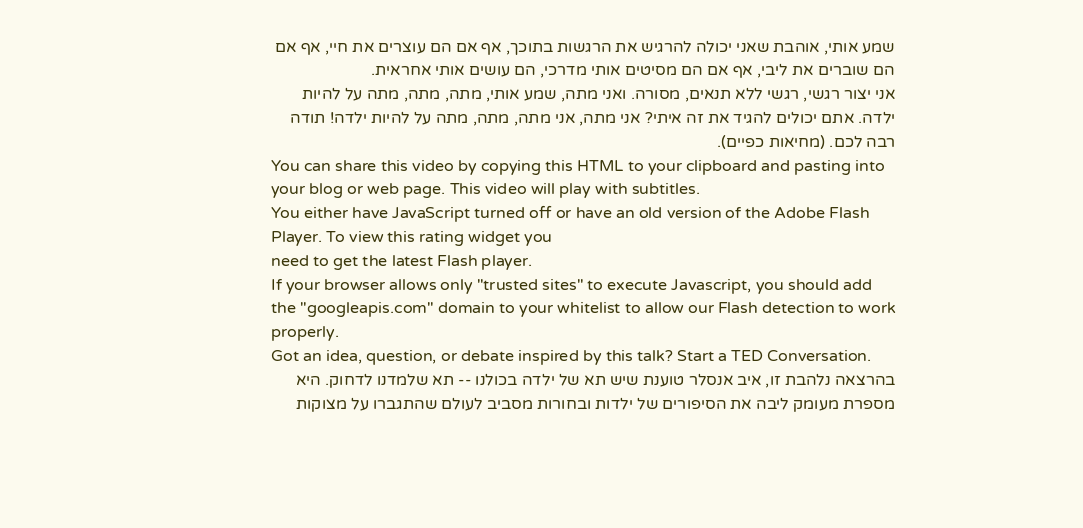שמע אותי, אוהבת שאני יכולה להרגיש את הרגשות בתוכך, אף אם הם עוצרים את חיי, אף אם הם שוברים את ליבי, אף אם הם מסיטים אותי מדרכי, הם עושים אותי אחראית.
אני יצור רגשי, רגשי ללא תנאים, מסורה. ואני מתה, שמע אותי, מתה, מתה, מתה על להיות ילדה. אתם יכולים להגיד את זה איתי? אני מתה, אני מתה, מתה, מתה על להיות ילדה! תודה רבה לכם. (מחיאות כפיים).
You can share this video by copying this HTML to your clipboard and pasting into your blog or web page. This video will play with subtitles.
You either have JavaScript turned off or have an old version of the Adobe Flash Player. To view this rating widget you
need to get the latest Flash player.
If your browser allows only "trusted sites" to execute Javascript, you should add the "googleapis.com" domain to your whitelist to allow our Flash detection to work properly.
Got an idea, question, or debate inspired by this talk? Start a TED Conversation.
בהרצאה נלהבת זו, איב אנסלר טוענת שיש תא של ילדה בכולנו -- תא שלמדנו לדחוק. היא מספרת מעומק ליבה את הסיפורים של ילדות ובחורות מסביב לעולם שהתגברו על מצוקות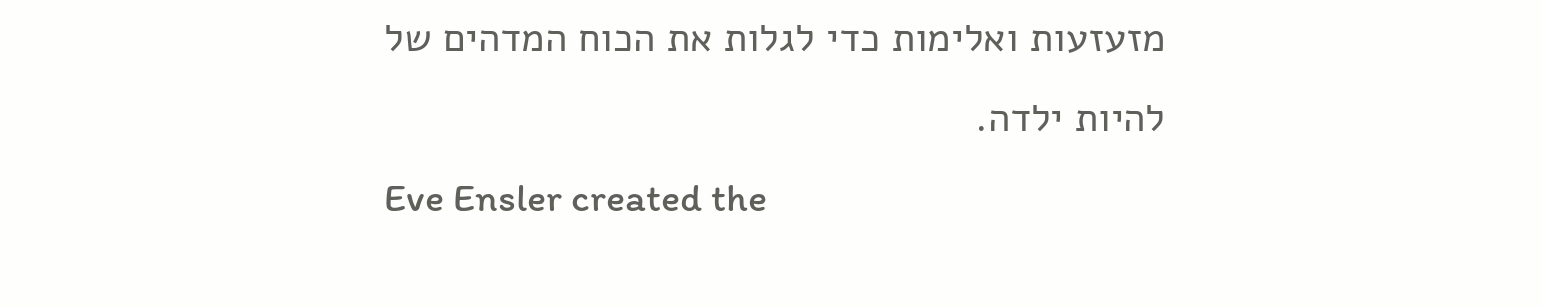מזעזעות ואלימות כדי לגלות את הכוח המדהים של להיות ילדה.
Eve Ensler created the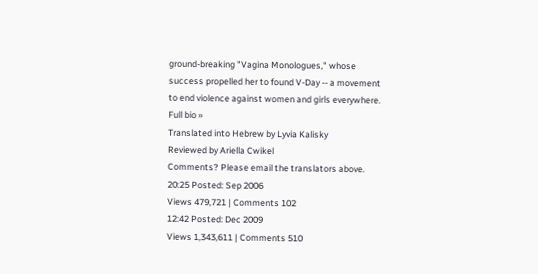ground-breaking "Vagina Monologues," whose success propelled her to found V-Day -- a movement to end violence against women and girls everywhere. Full bio »
Translated into Hebrew by Lyvia Kalisky
Reviewed by Ariella Cwikel
Comments? Please email the translators above.
20:25 Posted: Sep 2006
Views 479,721 | Comments 102
12:42 Posted: Dec 2009
Views 1,343,611 | Comments 510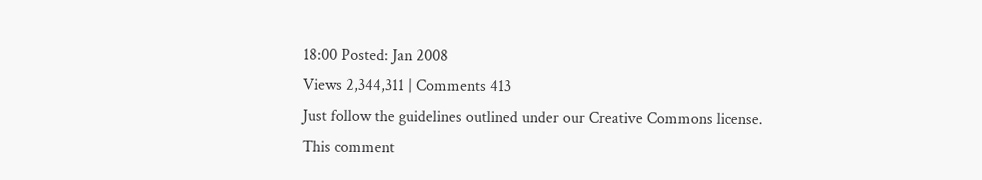18:00 Posted: Jan 2008
Views 2,344,311 | Comments 413
Just follow the guidelines outlined under our Creative Commons license.
This comment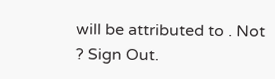will be attributed to . Not ? Sign Out.